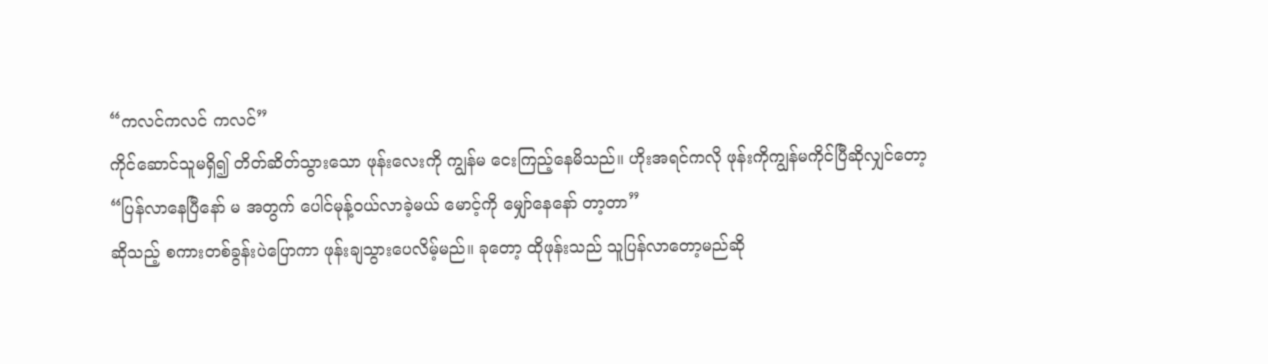“ကလင်ကလင် ကလင်”
ကိုင်ဆောင်သူမရှိ၍ တိတ်ဆိတ်သွားသော ဖုန်းလေးကို ကျွန်မ ငေးကြည့်နေမိသည်။ ဟိုးအရင်ကလို ဖုန်းကိုကျွန်မကိုင်ပြီဆိုလျှင်တော့
“ပြန်လာနေပြီနော် မ အတွက် ပေါင်မုန့်ဝယ်လာခဲ့မယ် မောင့်ကို မျှော်နေနော် တာ့တာ”
ဆိုသည့် စကားတစ်ခွန်းပဲပြောကာ ဖုန်းချသွားပေလိမ့်မည်။ ခုတော့ ထိုဖုန်းသည် သူပြန်လာတော့မည်ဆို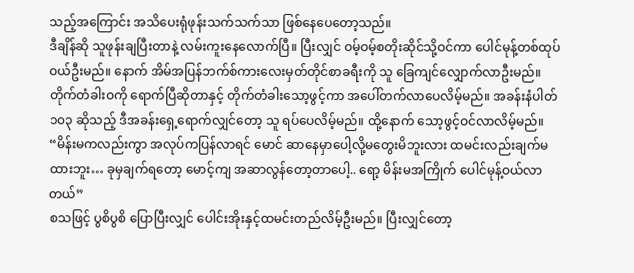သည့်အကြောင်း အသိပေးရုံဖုန်းသက်သက်သာ ဖြစ်နေပေတော့သည်။
ဒီချိန်ဆို သူဖုန်းချပြီးတာနဲ့ လမ်းကူးနေလောက်ပြီ။ ပြီးလျှင် ဝမ့်ဝမ့်စတိုးဆိုင်သို့ဝင်ကာ ပေါင်မုန့်တစ်ထုပ်ဝယ်ဦးမည်။ နောက် အိမ်အပြန်ဘက်စ်ကားလေးမှတ်တိုင်စာခရီးကို သူ ခြေကျင်လျှောက်လာဦးမည်။ တိုက်တံခါးဝကို ရောက်ပြီဆိုတာနှင့် တိုက်တံခါးသော့ဖွင့်ကာ အပေါ်တက်လာပေလိမ့်မည်။ အခန်းနံပါတ် ၁၀၃ ဆိုသည့် ဒီအခန်းရှေ့ရောက်လျှင်တော့ သူ ရပ်ပေလိမ့်မည်။ ထို့နောက် သော့ဖွင့်ဝင်လာလိမ့်မည်။
“မိန်းမကလည်းကွာ အလုပ်ကပြန်လာရင် မောင် ဆာနေမှာပေါ့လို့မတွေးမိဘူးလား ထမင်းလည်းချက်မထားဘူး… ခုမှချက်ရတော့ မောင့်ကျ အဆာလွန်တော့တာပေါ့.. ရော့ မိန်းမအကြိုက် ပေါင်မုန့်ဝယ်လာတယ်”
စသဖြင့် ပွစိပွစိ ပြောပြီးလျှင် ပေါင်းအိုးနှင့်ထမင်းတည်လိမ့်ဦးမည်။ ပြီးလျှင်တော့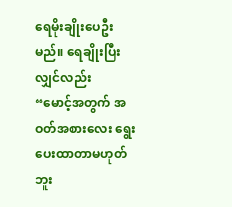ရေမိုးချိုးပေဦးမည်။ ရေချိုးပြီးလျှင်လည်း
“မောင့်အတွက် အဝတ်အစားလေး ရွေးပေးထာတာမဟုတ်ဘူး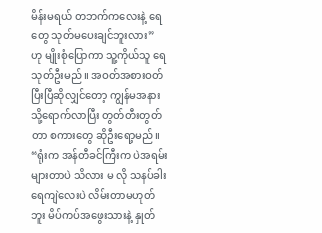မိန်းမရယ် တဘက်ကလေးနဲ့ ရေတွေ သုတ်မပေးချင်ဘူးလား”
ဟု မျိုးစုံပြောကာ သူ့ကိုယ်သူ ရေသုတ်ဦးမည်။ အဝတ်အစားဝတ်ပြီးပြီဆိုလျှင်တော့ ကျွန်မအနားသို့ရောက်လာပြီး တွတ်တီးတွတ်တာ စကားတွေ ဆိုဦးရော့မည်။
“ရုံးက အန်တီခင်ကြီးက ပဲအရမ်းများတာပဲ သိလား မ လို သနပ်ခါးရေကျဲလေးပဲ လိမ်းတာမဟုတ်ဘူး မိပ်ကပ်အဖွေးသားနဲ့ နှုတ်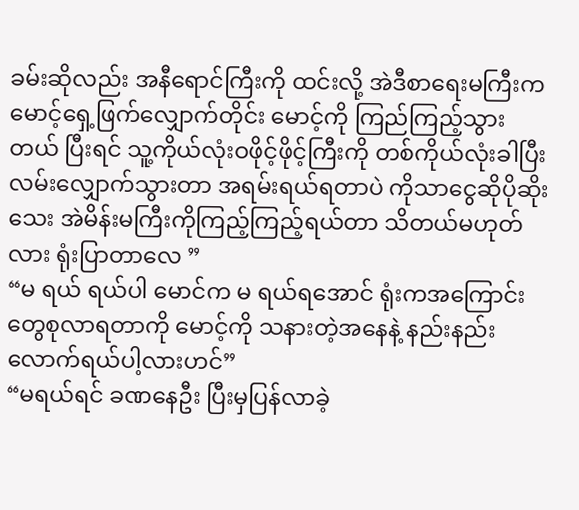ခမ်းဆိုလည်း အနီရောင်ကြီးကို ထင်းလို့ အဲဒီစာရေးမကြီးက မောင့်ရှေ့ဖြက်လျှောက်တိုင်း မောင့်ကို ကြည်ကြည့်သွားတယ် ပြီးရင် သူ့ကိုယ်လုံးဝဖိုင့်ဖိုင့်ကြီးကို တစ်ကိုယ်လုံးခါပြီး လမ်းလျှောက်သွားတာ အရမ်းရယ်ရတာပဲ ကိုသာငွေဆိုပိုဆိုးသေး အဲမိန်းမကြီးကိုကြည့်ကြည့်ရယ်တာ သိတယ်မဟုတ်လား ရုံးပြာတာလေ ”
“မ ရယ် ရယ်ပါ မောင်က မ ရယ်ရအောင် ရုံးကအကြောင်းတွေစုလာရတာကို မောင့်ကို သနားတဲ့အနေနဲ့ နည်းနည်းလောက်ရယ်ပါ့လားဟင်”
“မရယ်ရင် ခဏနေဦး ပြီးမှပြန်လာခဲ့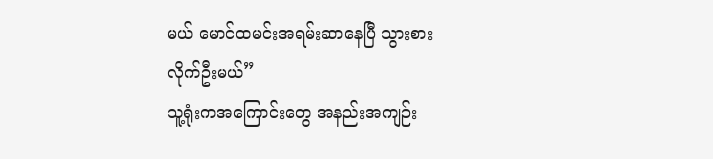မယ် မောင်ထမင်းအရမ်းဆာနေပြီ သွားစားလိုက်ဦးမယ်”
သူ့ရုံးကအကြောင်းတွေ အနည်းအကျဉ်း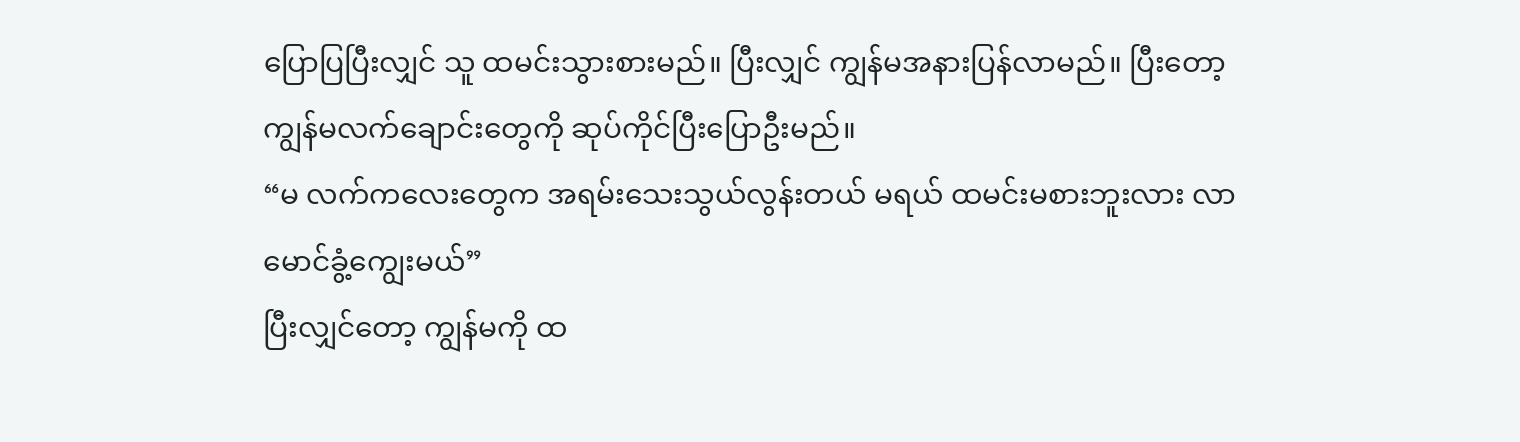ပြောပြပြီးလျှင် သူ ထမင်းသွားစားမည်။ ပြီးလျှင် ကျွန်မအနားပြန်လာမည်။ ပြီးတော့ ကျွန်မလက်ချောင်းတွေကို ဆုပ်ကိုင်ပြီးပြောဦးမည်။
“မ လက်ကလေးတွေက အရမ်းသေးသွယ်လွန်းတယ် မရယ် ထမင်းမစားဘူးလား လာ မောင်ခွံ့ကျွေးမယ်”
ပြီးလျှင်တော့ ကျွန်မကို ထ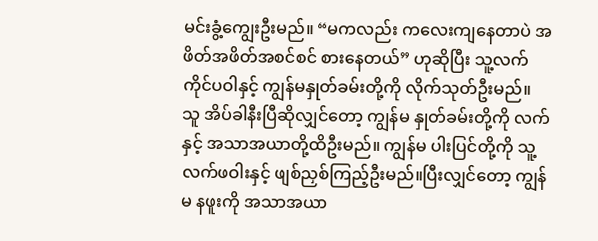မင်းခွံ့ကျွေးဦးမည်။ “မကလည်း ကလေးကျနေတာပဲ အဖိတ်အဖိတ်အစင်စင် စားနေတယ်” ဟုဆိုပြီး သူ့လက်ကိုင်ပဝါနှင့် ကျွန်မနှုတ်ခမ်းတို့ကို လိုက်သုတ်ဦးမည်။
သူ အိပ်ခါနီးပြီဆိုလျှင်တော့ ကျွန်မ နှုတ်ခမ်းတို့ကို လက်နှင့် အသာအယာတို့ထိဦးမည်။ ကျွန်မ ပါးပြင်တို့ကို သူ့လက်ဖဝါးနှင့် ဖျစ်ညှစ်ကြည့်ဦးမည်။ပြီးလျှင်တော့ ကျွန်မ နဖူးကို အသာအယာ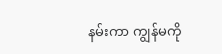နမ်းကာ ကျွန်မကို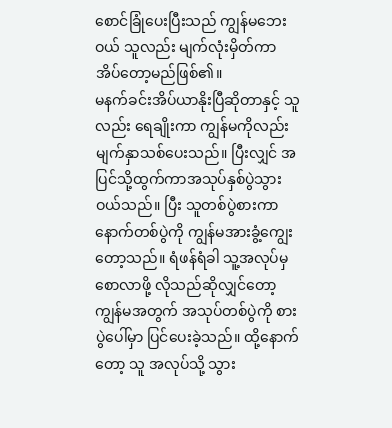စောင်ခြုံပေးပြီးသည် ကျွန်မဘေးဝယ် သူလည်း မျက်လုံးမှိတ်ကာ အိပ်တော့မည်ဖြစ်၏။
မနက်ခင်းအိပ်ယာနိုးပြီဆိုတာနှင့် သူလည်း ရေချိုးကာ ကျွန်မကိုလည်းမျက်နှာသစ်ပေးသည်။ ပြီးလျှင် အပြင်သို့ထွက်ကာအသုပ်နှစ်ပွဲသွားဝယ်သည်။ ပြီး သူတစ်ပွဲစားကာ နောက်တစ်ပွဲကို ကျွန်မအားခွံ့ကျွေးတော့သည်။ ရံဖန်ရံခါ သူ့အလုပ်မှစောလာဖို့ လိုသည်ဆိုလျှင်တော့ ကျွန်မအတွက် အသုပ်တစ်ပွဲကို စားပွဲပေါ်မှာ ပြင်ပေးခဲ့သည်။ ထို့နောက်တော့ သူ အလုပ်သို့ သွား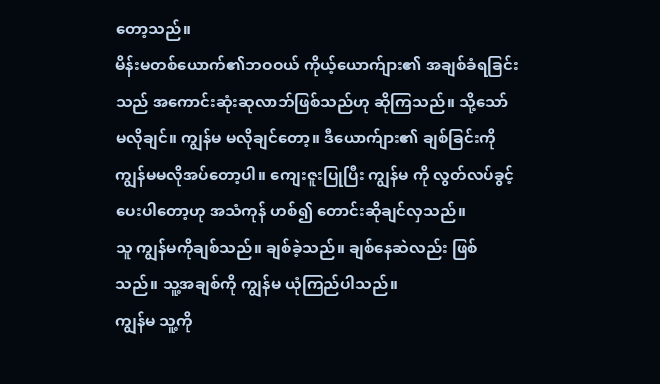တော့သည်။
မိန်းမတစ်ယောက်၏ဘဝဝယ် ကိုယ့်ယောက်ျား၏ အချစ်ခံရခြင်းသည် အကောင်းဆုံးဆုလာဘ်ဖြစ်သည်ဟု ဆိုကြသည်။ သို့သော် မလိုချင်။ ကျွန်မ မလိုချင်တော့။ ဒီယောက်ျား၏ ချစ်ခြင်းကို ကျွန်မမလိုအပ်တော့ပါ။ ကျေးဇူးပြုပြီး ကျွန်မ ကို လွတ်လပ်ခွင့်ပေးပါတော့ဟု အသံကုန် ဟစ်၍ တောင်းဆိုချင်လှသည်။
သူ ကျွန်မကိုချစ်သည်။ ချစ်ခဲ့သည်။ ချစ်နေဆဲလည်း ဖြစ်သည်။ သူ့အချစ်ကို ကျွန်မ ယုံကြည်ပါသည်။
ကျွန်မ သူ့ကို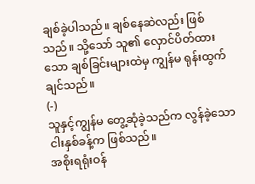ချစ်ခဲ့ပါသည်။ ချစ်နေဆဲလည်း ဖြစ်သည်။ သို့သော် သူ၏ လှောင်ပိတ်ထားသော ချစ်ခြင်းများထဲမှ ကျွန်မ ရုန်းထွက်ချင်သည်။
(-)
သူနှင့်ကျွန်မ တွေ့ဆုံခဲ့သည်က လွန်ခဲ့သော ငါးနှစ်ခန့်က ဖြစ်သည်။
အစိုးရရုံးဝန်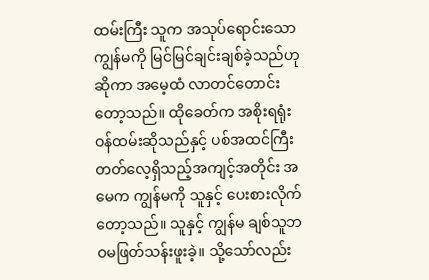ထမ်းကြီး သူက အသုပ်ရောင်းသော ကျွန်မကို မြင်မြင်ချင်းချစ်ခဲ့သည်ဟုဆိုကာ အမေ့ထံ လာတင်တောင်းတော့သည်။ ထိုခေတ်က အစိုးရရုံးဝန်ထမ်းဆိုသည်နှင့် ပစ်အထင်ကြီးတတ်လေ့ရှိသည့်အကျင့်အတိုင်း အမေက ကျွန်မကို သူနှင့် ပေးစားလိုက်တော့သည်။ သူနှင့် ကျွန်မ ချစ်သူဘဝမဖြတ်သန်းဖူးခဲ့။ သို့သော်လည်း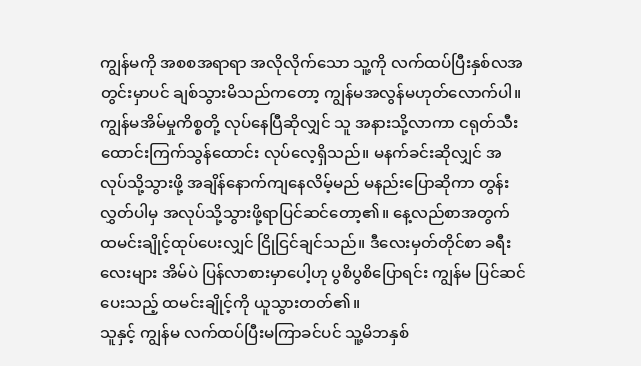ကျွန်မကို အစစအရာရာ အလိုလိုက်သော သူ့ကို လက်ထပ်ပြီးနှစ်လအတွင်းမှာပင် ချစ်သွားမိသည်ကတော့ ကျွန်မအလွန်မဟုတ်လောက်ပါ။
ကျွန်မအိမ်မှုကိစ္စတို့ လုပ်နေပြီဆိုလျှင် သူ အနားသို့လာကာ ငရုတ်သီးထောင်းကြက်သွန်ထောင်း လုပ်လေ့ရှိသည်။ မနက်ခင်းဆိုလျှင် အလုပ်သို့သွားဖို့ အချိန်နောက်ကျနေလိမ့်မည် မနည်းပြောဆိုကာ တွန်းလွှတ်ပါမှ အလုပ်သို့သွားဖို့ရာပြင်ဆင်တော့၏။ နေ့လည်စာအတွက် ထမင်းချိုင့်ထုပ်ပေးလျှင် ငြိုငြင်ချင်သည်။ ဒီလေးမှတ်တိုင်စာ ခရီးလေးများ အိမ်ပဲ ပြန်လာစားမှာပေါ့ဟု ပွစိပွစိပြောရင်း ကျွန်မ ပြင်ဆင်ပေးသည့် ထမင်းချိုင့်ကို ယူသွားတတ်၏။
သူနှင့် ကျွန်မ လက်ထပ်ပြီးမကြာခင်ပင် သူ့မိဘနှစ်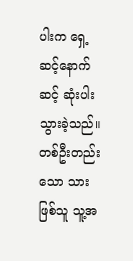ပါးက ရှေ့ဆင့်နောက်ဆင့် ဆုံးပါးသွားခဲ့သည်။ တစ်ဦးတည်းသော သားဖြစ်သူ သူ့အ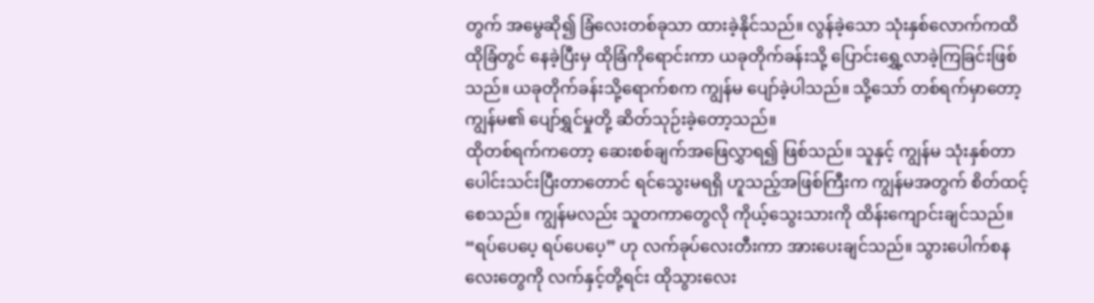တွက် အမွေဆို၍ ခြံလေးတစ်ခုသာ ထားခဲ့နိုင်သည်။ လွန်ခဲ့သော သုံးနှစ်လောက်ကထိ ထိုခြံတွင် နေခဲ့ပြီးမှ ထိုခြံကိုရောင်းကာ ယခုတိုက်ခန်းသို့ ပြောင်းရွှေ့လာခဲ့ကြခြင်းဖြစ်သည်။ ယခုတိုက်ခန်းသို့ရောက်စက ကျွန်မ ပျော်ခဲ့ပါသည်။ သို့သော် တစ်ရက်မှာတော့ ကျွန်မ၏ ပျော်ရွှင်မှုတို့ ဆိတ်သုဉ်းခဲ့တော့သည်။
ထိုတစ်ရက်ကတော့ ဆေးစစ်ချက်အဖြေလွှာရ၍ ဖြစ်သည်။ သူနှင့် ကျွန်မ သုံးနှစ်တာ ပေါင်းသင်းပြီးတာတောင် ရင်သွေးမရရှိ ဟူသည့်အဖြစ်ကြီးက ကျွန်မအတွက် စိတ်ထင့်စေသည်။ ကျွန်မလည်း သူတကာတွေလို ကိုယ့်သွေးသားကို ထိန်းကျောင်းချင်သည်။ “ရပ်ပေပေ့ ရပ်ပေပေ့” ဟု လက်ခုပ်လေးတီးကာ အားပေးချင်သည်။ သွားပေါက်စနလေးတွေကို လက်နှင့်တို့ရင်း ထိုသွားလေး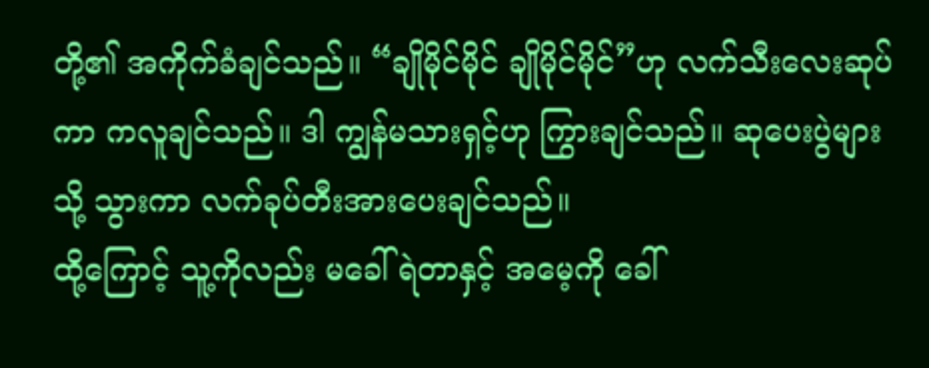တို့၏ အကိုက်ခံချင်သည်။ “ချိုမိုင်မိုင် ချိုမိုင်မိုင်”ဟု လက်သီးလေးဆုပ်ကာ ကလူချင်သည်။ ဒါ ကျွန်မသားရှင့်ဟု ကြွားချင်သည်။ ဆုပေးပွဲများသို့ သွားကာ လက်ခုပ်တီးအားပေးချင်သည်။
ထို့ကြောင့် သူ့ကိုလည်း မခေါ်ရဲတာနှင့် အမေ့ကို ခေါ်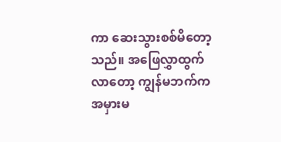ကာ ဆေးသွားစစ်မိတော့သည်။ အဖြေလွှာထွက်လာတော့ ကျွန်မဘက်က အမှားမ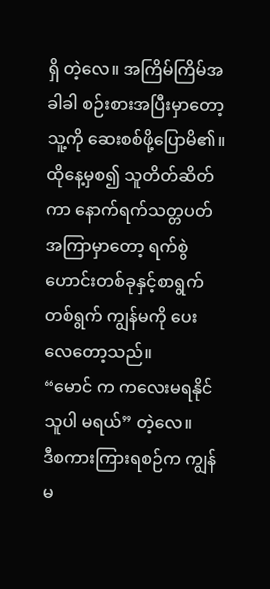ရှိ တဲ့လေ။ အကြိမ်ကြိမ်အခါခါ စဉ်းစားအပြီးမှာတော့ သူ့ကို ဆေးစစ်ဖို့ပြောမိ၏။ ထိုနေ့မှစ၍ သူတိတ်ဆိတ်ကာ နောက်ရက်သတ္တပတ်အကြာမှာတော့ ရက်စွဲဟောင်းတစ်ခုနှင့်စာရွက်တစ်ရွက် ကျွန်မကို ပေးလေတော့သည်။
“မောင် က ကလေးမရနိုင်သူပါ မရယ်” တဲ့လေ။
ဒီစကားကြားရစဉ်က ကျွန်မ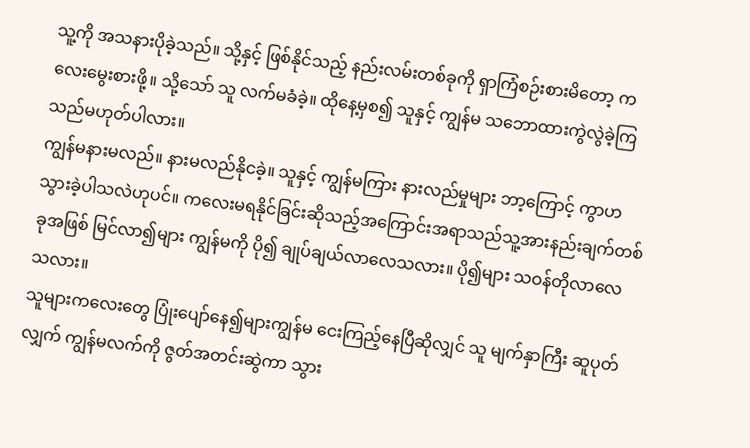သူ့ကို အသနားပိုခဲ့သည်။ သို့နှင့် ဖြစ်နိုင်သည့် နည်းလမ်းတစ်ခုကို ရှာကြံစဉ်းစားမိတော့ ကလေးမွေးစားဖို့။ သို့သော် သူ လက်မခံခဲ့။ ထိုနေ့မှစ၍ သူနှင့် ကျွန်မ သဘောထားကွဲလွဲခဲ့ကြသည်မဟုတ်ပါလား။
ကျွန်မနားမလည်။ နားမလည်နိုငခဲ့။ သူနှင့် ကျွန်မကြား နားလည်မှုများ ဘာ့ကြောင့် ကွာဟသွားခဲ့ပါသလဲဟုပင်။ ကလေးမရနိုင်ခြင်းဆိုသည့်အကြောင်းအရာသည်သူ့အားနည်းချက်တစ်ခုအဖြစ် မြင်လာ၍များ ကျွန်မကို ပို၍ ချုပ်ချယ်လာလေသလား။ ပို၍များ သဝန်တိုလာလေသလား။
သူများကလေးတွေ ပြုံးပျော်နေ၍များကျွန်မ ငေးကြည့်နေပြီဆိုလျှင် သူ မျက်နှာကြီး ဆူပုတ်လျှက် ကျွန်မလက်ကို ဇွတ်အတင်းဆွဲကာ သွား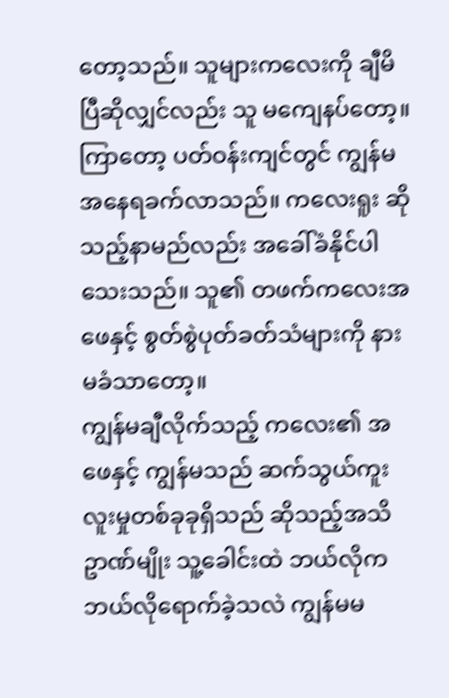တော့သည်။ သူများကလေးကို ချီမိပြီဆိုလျှင်လည်း သူ မကျေနပ်တော့။ ကြာတော့ ပတ်ဝန်းကျင်တွင် ကျွန်မ အနေရခက်လာသည်။ ကလေးရူး ဆိုသည့်နာမည်လည်း အခေါ်ခံနိုင်ပါသေးသည်။ သူ၏ တဖက်ကလေးအဖေနှင့် စွတ်စွဲပုတ်ခတ်သံများကို နားမခံသာတော့။
ကျွန်မချီလိုက်သည့် ကလေး၏ အဖေနှင့် ကျွန်မသည် ဆက်သွယ်ကူးလူးမှုတစ်ခုခုရှိသည် ဆိုသည့်အသိဥာဏ်မျိုး သူ့ခေါင်းထဲ ဘယ်လိုကဘယ်လိုရောက်ခဲ့သလဲ ကျွန်မမ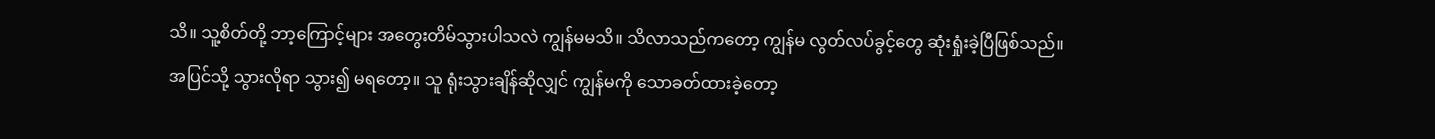သိ။ သူ့စိတ်တို့ ဘာ့ကြောင့်များ အတွေးတိမ်သွားပါသလဲ ကျွန်မမသိ။ သိလာသည်ကတော့ ကျွန်မ လွတ်လပ်ခွင့်တွေ ဆုံးရှုံးခဲ့ပြီဖြစ်သည်။ အပြင်သို့ သွားလိုရာ သွား၍ မရတော့။ သူ ရုံးသွားချိန်ဆိုလျှင် ကျွန်မကို သောခတ်ထားခဲ့တော့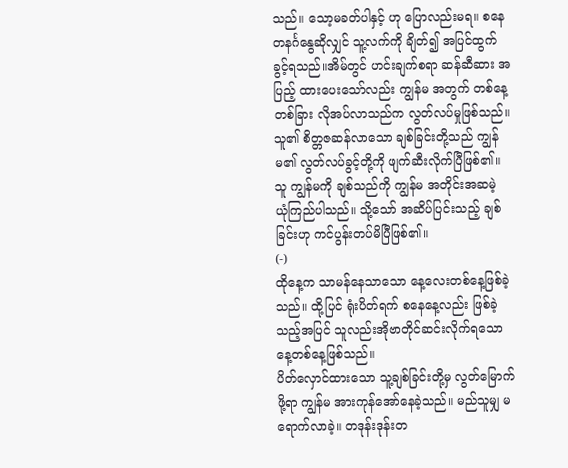သည်။ သော့မခတ်ပါနှင့် ဟု ပြောလည်းမရ။ စနေတနင်္ဂနွေဆိုလျှင် သူ့လက်ကို ချိတ်၍ အပြင်ထွက်ခွင့်ရသည်။အိမ်တွင် ဟင်းချက်စရာ ဆန်ဆီဆား အပြည့် ထားပေးသော်လည်း ကျွန်မ အတွက် တစ်နေ့တစ်ခြား လိုအပ်လာသည်က လွတ်လပ်မှုဖြစ်သည်။
သူ၏ စိတ္တဇဆန်လာသော ချစ်ခြင်းတို့သည် ကျွန်မ၏ လွတ်လပ်ခွင့်တို့ကို ဖျက်ဆီးလိုက်ပြီဖြစ်၏။
သူ ကျွန်မကို ချစ်သည်ကို ကျွန်မ အတိုင်းအဆမဲ့ ယုံကြည်ပါသည်။ သို့သော် အဆိပ်ပြင်းသည့် ချစ်ခြင်းဟု ကင်ပွန်းတပ်မိပြီဖြစ်၏။
(-)
ထိုနေ့က သာမန်နေသာသော နေ့လေးတစ်နေ့ဖြစ်ခဲ့သည်။ ထို့ပြင် ရုံးပိတ်ရက် စနေနေ့လည်း ဖြစ်ခဲ့သည့်အပြင် သူလည်းအိုဗာတိုင်ဆင်းလိုက်ရသော နေ့တစ်နေ့ဖြစ်သည်။
ပိတ်လှောင်ထားသော သူ့ချစ်ခြင်းတို့မှ လွတ်မြောက်ဖို့ရာ ကျွန်မ အားကုန်အော်နေခဲ့သည်။ မည်သူမျှ မရောက်လာခဲ့။ တဒုန်းဒုန်းတ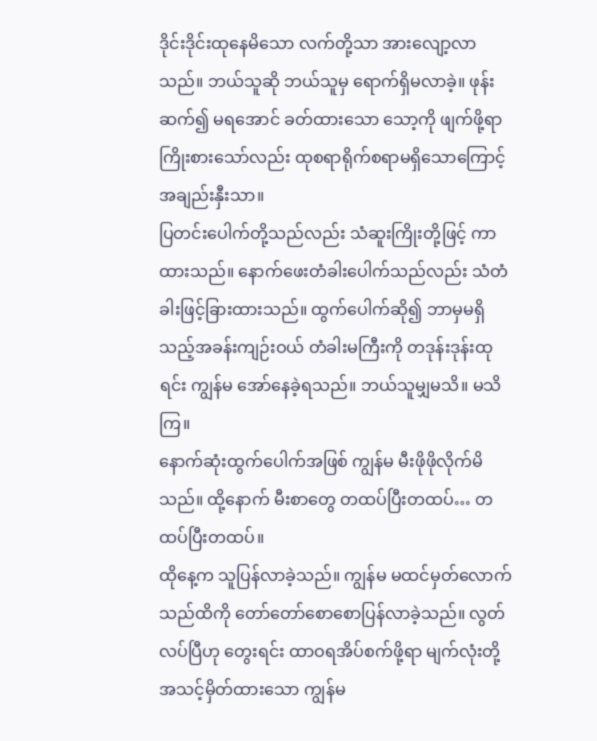ဒိုင်းဒိုင်းထုနေမိသော လက်တို့သာ အားလျော့လာသည်။ ဘယ်သူဆို ဘယ်သူမှ ရောက်ရှိမလာခဲ့။ ဖုန်းဆက်၍ မရအောင် ခတ်ထားသော သော့ကို ဖျက်ဖို့ရာ ကြိုးစားသော်လည်း ထုစရာရိုက်စရာမရှိသောကြောင့် အချည်းနှီးသာ။
ပြတင်းပေါက်တို့သည်လည်း သံဆူးကြိုးတို့ဖြင့် ကာထားသည်။ နောက်ဖေးတံခါးပေါက်သည်လည်း သံတံခါးဖြင့်ခြားထားသည်။ ထွက်ပေါက်ဆို၍ ဘာမှမရှိသည့်အခန်းကျဉ်းဝယ် တံခါးမကြီးကို တဒုန်းဒုန်းထုရင်း ကျွန်မ အော်နေခဲ့ရသည်။ ဘယ်သူမျှမသိ။ မသိကြ။
နောက်ဆုံးထွက်ပေါက်အဖြစ် ကျွန်မ မီးဖိုဖိုလိုက်မိသည်။ ထို့နောက် မီးစာတွေ တထပ်ပြီးတထပ်… တထပ်ပြီးတထပ်။
ထိုနေ့က သူပြန်လာခဲ့သည်။ ကျွန်မ မထင်မှတ်လောက်သည်ထိကို တော်တော်စောစောပြန်လာခဲ့သည်။ လွတ်လပ်ပြီဟု တွေးရင်း ထာဝရအိပ်စက်ဖို့ရာ မျက်လုံးတို့ အသင့်မှိတ်ထားသော ကျွန်မ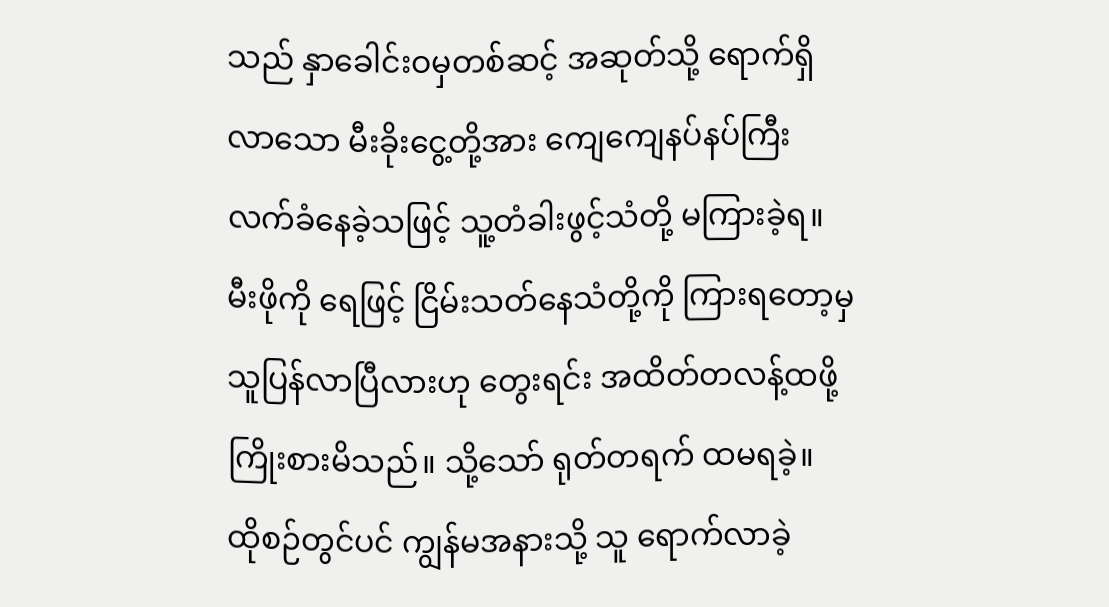သည် နှာခေါင်းဝမှတစ်ဆင့် အဆုတ်သို့ ရောက်ရှိလာသော မီးခိုးငွေ့တို့အား ကျေကျေနပ်နပ်ကြီးလက်ခံနေခဲ့သဖြင့် သူ့တံခါးဖွင့်သံတို့ မကြားခဲ့ရ။ မီးဖိုကို ရေဖြင့် ငြိမ်းသတ်နေသံတို့ကို ကြားရတော့မှ သူပြန်လာပြီလားဟု တွေးရင်း အထိတ်တလန့်ထဖို့ကြိုးစားမိသည်။ သို့သော် ရုတ်တရက် ထမရခဲ့။ ထိုစဉ်တွင်ပင် ကျွန်မအနားသို့ သူ ရောက်လာခဲ့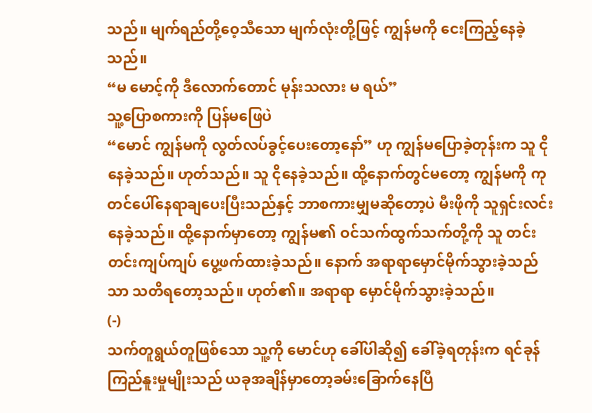သည်။ မျက်ရည်တို့ဝေ့သီသော မျက်လုံးတို့ဖြင့် ကျွန်မကို ငေးကြည့်နေခဲ့သည်။
“မ မောင့်ကို ဒီလောက်တောင် မုန်းသလား မ ရယ်”
သူ့ပြောစကားကို ပြန်မဖြေပဲ
“မောင် ကျွန်မကို လွတ်လပ်ခွင့်ပေးတော့နော်” ဟု ကျွန်မပြောခဲ့တုန်းက သူ ငိုနေခဲ့သည်။ ဟုတ်သည်။ သူ ငိုနေခဲ့သည်။ ထို့နောက်တွင်မတော့ ကျွန်မကို ကုတင်ပေါ်နေရာချပေးပြီးသည်နှင့် ဘာစကားမျှမဆိုတော့ပဲ မီးဖိုကို သူရှင်းလင်းနေခဲ့သည်။ ထို့နောက်မှာတော့ ကျွန်မ၏ ဝင်သက်ထွက်သက်တို့ကို သူ တင်းတင်းကျပ်ကျပ် ပွေ့ဖက်ထားခဲ့သည်။ နောက် အရာရာမှောင်မိုက်သွားခဲ့သည်သာ သတိရတော့သည်။ ဟုတ်၏။ အရာရာ မှောင်မိုက်သွားခဲ့သည်။
(-)
သက်တူရွယ်တူဖြစ်သော သူ့ကို မောင်ဟု ခေါ်ပါဆို၍ ခေါ်ခဲ့ရတုန်းက ရင်ခုန်ကြည်နူးမှုမျိုးသည် ယခုအချိန်မှာတော့ခမ်းခြောက်နေပြီ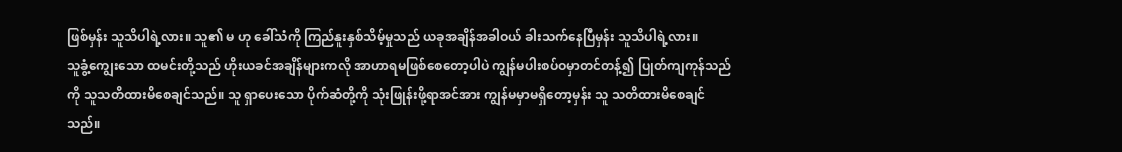ဖြစ်မှန်း သူသိပါရဲ့လား။ သူ၏ မ ဟု ခေါ်သံကို ကြည်နူးနှစ်သိမ့်မှုသည် ယခုအချိန်အခါဝယ် ခါးသက်နေပြီမှန်း သူသိပါရဲ့လား။
သူခွံ့ကျွေးသော ထမင်းတို့သည် ဟိုးယခင်အချိန်များကလို အာဟာရမဖြစ်စေတော့ပါပဲ ကျွန်မပါးစပ်ဝမှာတင်တန့်၍ ပြုတ်ကျကုန်သည်ကို သူသတိထားမိစေချင်သည်။ သူ ရှာပေးသော ပိုက်ဆံတို့ကို သုံးဖြုန်းဖို့ရာအင်အား ကျွန်မမှာမရှိတော့မှန်း သူ သတိထားမိစေချင်သည်။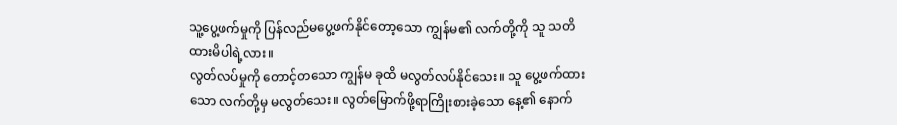သူ့ပွေ့ဖက်မှုကို ပြန်လည်မပွေ့ဖက်နိုင်တော့သော ကျွန်မ၏ လက်တို့ကို သူ သတိထားမိပါရဲ့လား။
လွတ်လပ်မှုကို တောင့်တသော ကျွန်မ ခုထိ မလွတ်လပ်နိုင်သေး။ သူ ပွေ့ဖက်ထားသော လက်တို့မှ မလွတ်သေး။ လွတ်မြောက်ဖို့ရာကြိုးစားခဲ့သော နေ့၏ နောက်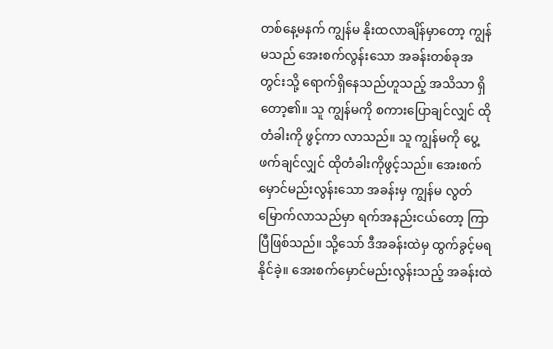တစ်နေ့မနက် ကျွန်မ နိုးထလာချိန်မှာတော့ ကျွန်မသည် အေးစက်လွန်းသော အခန်းတစ်ခုအတွင်းသို့ ရောက်ရှိနေသည်ဟူသည့် အသိသာ ရှိတော့၏။ သူ ကျွန်မကို စကားပြောချင်လျှင် ထိုတံခါးကို ဖွင့်ကာ လာသည်။ သူ ကျွန်မကို ပွေ့ဖက်ချင်လျှင် ထိုတံခါးကိုဖွင့်သည်။ အေးစက်မှောင်မည်းလွန်းသော အခန်းမှ ကျွန်မ လွတ်မြောက်လာသည်မှာ ရက်အနည်းငယ်တော့ ကြာပြီဖြစ်သည်။ သို့သော် ဒီအခန်းထဲမှ ထွက်ခွင့်မရနိုင်ခဲ့။ အေးစက်မှောင်မည်းလွန်းသည့် အခန်းထဲ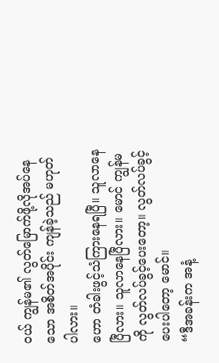ဝယ် ကျွန်မ၏ လွတ်မြောက်ဖို့လိုအပ်နေသော အစိတ်အပိုင်း ကျန်ခဲ့သည် မဟုတ်ပါလား။
ဟော တံခါးဖွင့်သံကြားနေရပြီ။ သူလာနေပြီလား။ သူလာနေပြီလား။ မောင် ကျွန်မ ကို လွတ်လပ်ခွင့်ပေးတော့။ လွတ်လပ်ခွင့်ပေးပါတော့ မောင်။
“ဒီအခန်းက အနံ့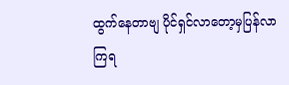ထွက်နေတာဗျ ပိုင်ရှင်လာတော့မှပြန်လာကြရ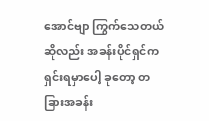အောင်ဗျာ ကြွက်သေတယ်ဆိုလည်း အခန်းပိုင်ရှင်က ရှင်းရမှာပေါ့ ခုတော့ တခြားအခန်း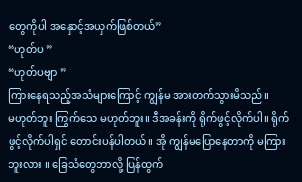တွေကိုပါ အနှောင့်အယှက်ဖြစ်တယ်”
“ဟုတ်ပ ”
“ဟုတ်ပဗျာ ”
ကြားနေရသည့်အသံများကြောင့် ကျွန်မ အားတက်သွားမိသည်။
မဟုတ်ဘူး ကြွက်သေ မဟုတ်ဘူး။ ဒီအခန်းကို ရိုက်ဖွင့်လိုက်ပါ။ ရိုက်ဖွင့်လိုက်ပါရှင် တောင်းပန်ပါတယ်။ အို ကျွန်မပြောနေတာကို မကြားဘူးလား ။ ခြေသံတွေဘာလို့ ပြန်ထွက်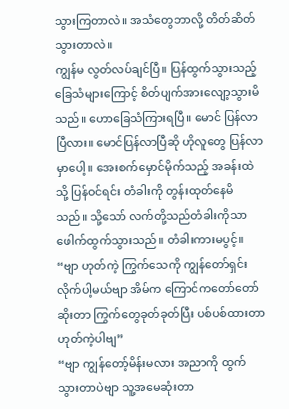သွားကြတာလဲ။ အသံတွေဘာလို့ တိတ်ဆိတ်သွားတာလဲ။
ကျွန်မ လွတ်လပ်ချင်ပြီ။ ပြန်ထွက်သွားသည့် ခြေသံများကြောင့် စိတ်ပျက်အားလျော့သွားမိသည်။ ဟောခြေသံကြားရပြီ။ မောင် ပြန်လာပြီလား။ မောင်ပြန်လာပြီဆို ဟိုလူတွေ ပြန်လာမှာပေါ့။ အေးစက်မှောင်မိုက်သည့် အခန်းထဲသို့ ပြန်ဝင်ရင်း တံခါးကို တွန်းထုတ်နေမိသည်။ သို့သော် လက်တို့သည်တံခါးကိုသာ ဖေါက်ထွက်သွားသည်။ တံခါးကားမပွင့်။
“ဗျာ ဟုတ်ကဲ့ ကြွက်သေကို ကျွန်တော်ရှင်းလိုက်ပါ့မယ်ဗျာ အိမ်က ကြောင်ကတော်တော်ဆိုးတာ ကြွက်တွေခုတ်ခုတ်ပြီး ပစ်ပစ်ထားတာ ဟုတ်ကဲ့ပါဗျ”
“ဗျာ ကျွန်တော့်မိန်းမလား အညာကို ထွက်သွားတာပဲဗျာ သူ့အမေဆုံးတာ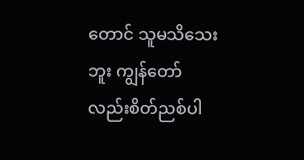တောင် သူမသိသေးဘူး ကျွန်တော်လည်းစိတ်ညစ်ပါ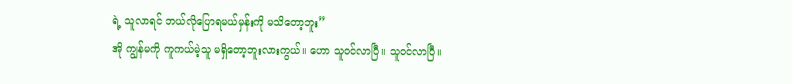ရဲ့ သူလာရင် ဘယ်လိုပြောရမယ်မှန်းကို မသိတော့ဘူး”
အို ကျွန်မကို ကူကယ်မဲ့သူ မရှိတော့ဘူးလားကွယ်။ ဟော သူဝင်လာပြီ။ သူဝင်လာပြီ။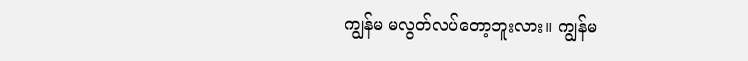ကျွန်မ မလွတ်လပ်တော့ဘူးလား။ ကျွန်မ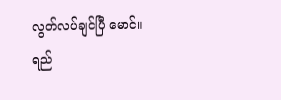လွတ်လပ်ချင်ပြီ မောင်။
ရည်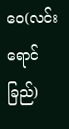ဝေ(လင်းရောင်ခြည်)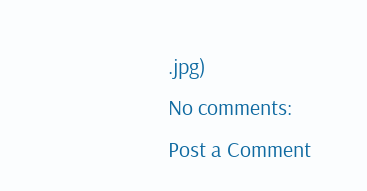.jpg)
No comments:
Post a Comment